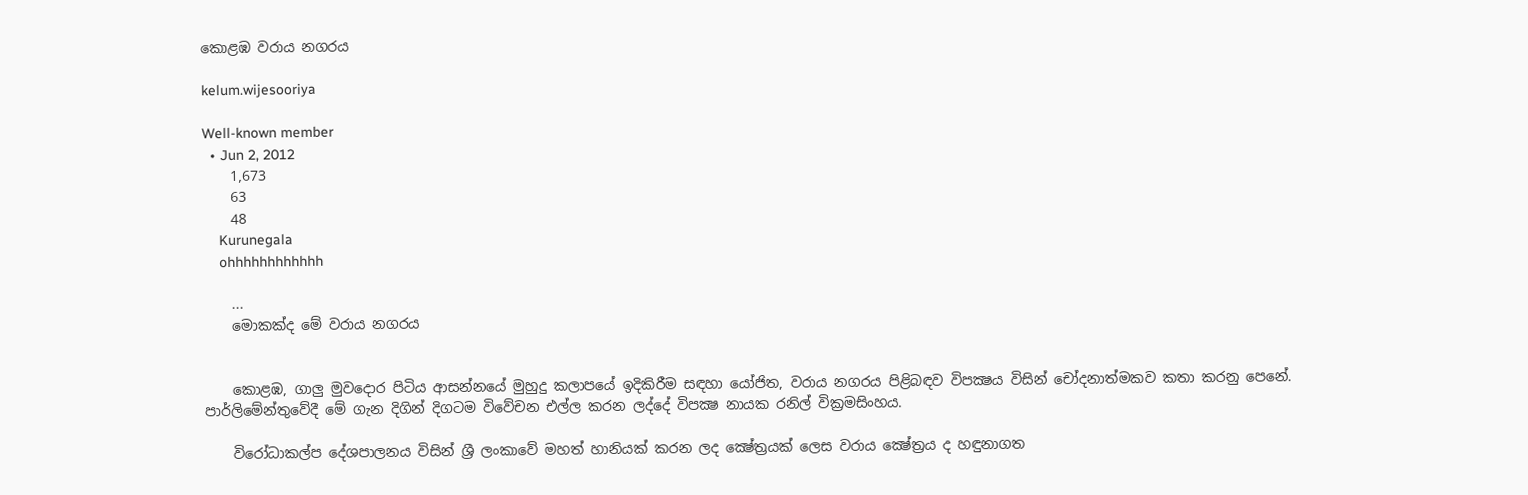කොළඹ වරාය නගරය

kelum.wijesooriya

Well-known member
  • Jun 2, 2012
    1,673
    63
    48
    Kurunegala
    ohhhhhhhhhhhh

    ...
    මොකක්‌ද මේ වරාය නගරය


    කොළඹ, ගාලු මුවදොර පිටිය ආසන්නයේ මුහුදු කලාපයේ ඉදිකිරීම සඳහා යෝජිත, වරාය නගරය පිළිබඳව විපක්‍ෂය විසින් චෝදනාත්මකව කතා කරනු පෙනේ. පාර්ලිමේන්තුවේදී මේ ගැන දිගින් දිගටම විවේචන එල්ල කරන ලද්දේ විපක්‍ෂ නායක රනිල් වික්‍රමසිංහය.

    විරෝධාකල්ප දේශපාලනය විසින් ශ්‍රී ලංකාවේ මහත් හානියක්‌ කරන ලද ක්‍ෂේත්‍රයක්‌ ලෙස වරාය ක්‍ෂේත්‍රය ද හඳුනාගත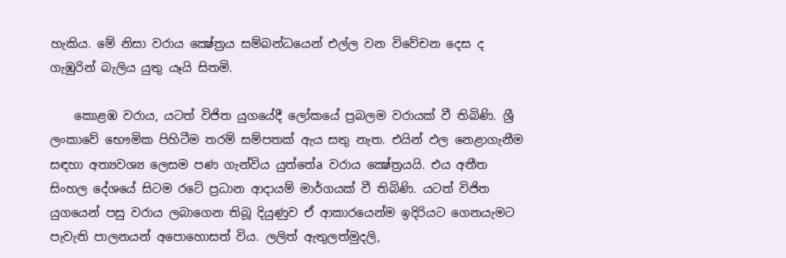හැකිය. මේ නිසා වරාය ක්‍ෂේත්‍රය සම්බන්ධයෙන් එල්ල වන විවේචන දෙස ද ගැඹුරින් බැලිය යුතු යෑයි සිතමි.

    කොළඹ වරාය, යටත් විජිත යුගයේදී ලෝකයේ ප්‍රබලම වරායක්‌ වී තිබිණි. ශ්‍රී ලංකාවේ භෞමික පිහිටීම තරම් සම්පතක්‌ ඇය සතු නැත. එයින් ඵල නෙළාගැනීම සඳහා අත්‍යවශ්‍ය ලෙසම පණ ගැන්විය යුත්තේa වරාය ක්‍ෂේත්‍රයයි. එය අතීත සිංහල දේශයේ සිටම රටේ ප්‍රධාන ආදායම් මාර්ගයක්‌ වී තිබිණි. යටත් විජිත යුගයෙන් පසු වරාය ලබාගෙන තිබූ දියුණුව ඒ ආකාරයෙන්ම ඉදිරියට ගෙනයැමට පැවැති පාලනයන් අපොහොසත් විය. ලලිත් ඇතුලත්මුදලි,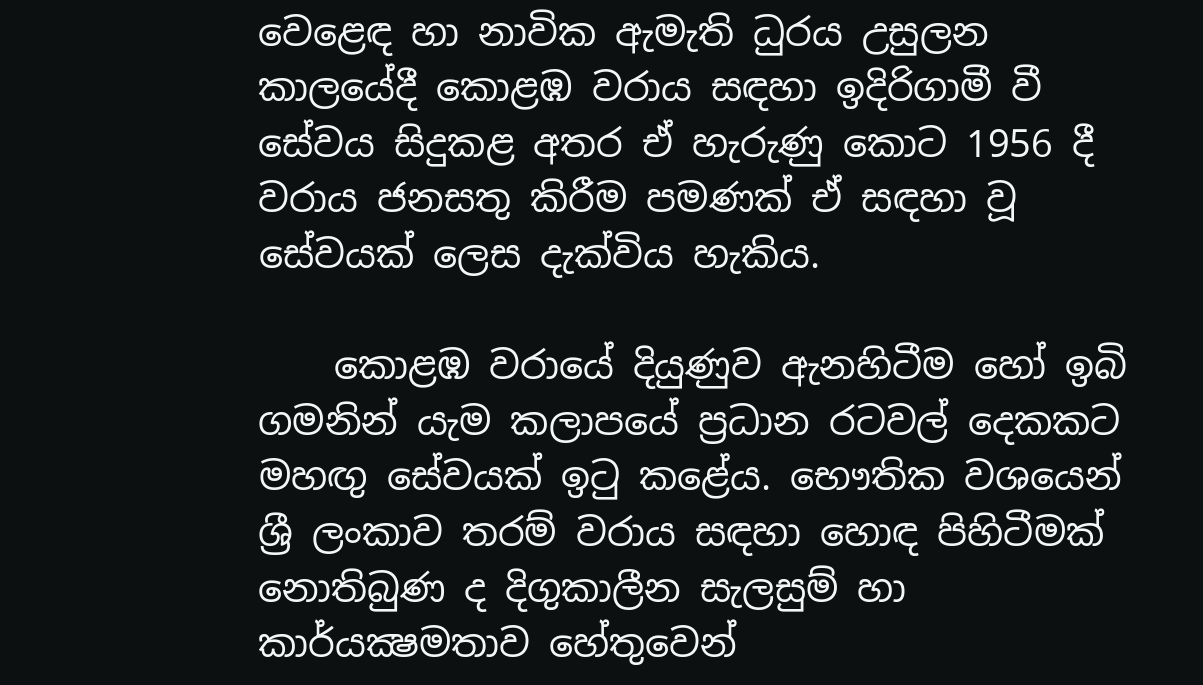වෙළෙඳ හා නාවික ඇමැති ධුරය උසුලන කාලයේදී කොළඹ වරාය සඳහා ඉදිරිගාමී වී සේවය සිදුකළ අතර ඒ හැරුණු කොට 1956 දී වරාය ජනසතු කිරීම පමණක්‌ ඒ සඳහා වූ සේවයක්‌ ලෙස දැක්‌විය හැකිය.

    කොළඹ වරායේ දියුණුව ඇනහිටීම හෝ ඉබි ගමනින් යැම කලාපයේ ප්‍රධාන රටවල් දෙකකට මහඟු සේවයක්‌ ඉටු කළේය. භෞතික වශයෙන් ශ්‍රී ලංකාව තරම් වරාය සඳහා හොඳ පිහිටීමක්‌ නොතිබුණ ද දිගුකාලීන සැලසුම් හා කාර්යක්‍ෂමතාව හේතුවෙන්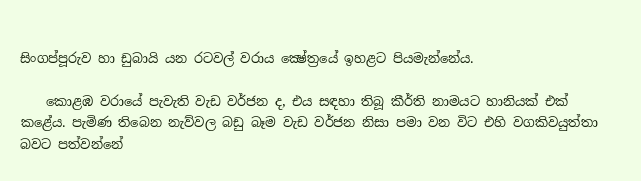සිංගප්පූරුව හා ඩුබායි යන රටවල් වරාය ක්‍ෂේත්‍රයේ ඉහළට පියමැන්නේය.

    කොළඹ වරායේ පැවැති වැඩ වර්ජන ද, එය සඳහා තිබූ කීර්ති නාමයට හානියක්‌ එක්‌ කළේය. පැමිණ තිබෙන නැව්වල බඩු බෑම වැඩ වර්ජන නිසා පමා වන විට එහි වගකිවයුත්තා බවට පත්වන්නේ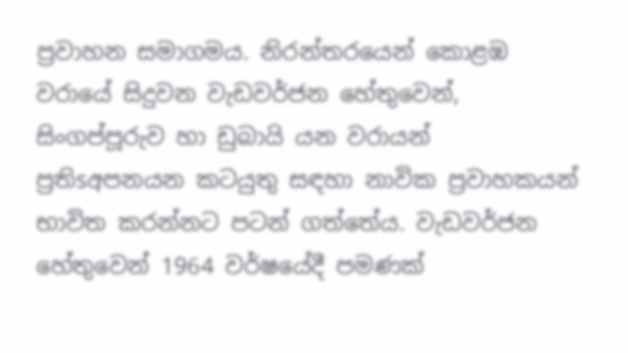ප්‍රවාහන සමාගමය. නිරන්තරයෙන් කොළඹ වරායේ සිදුවන වැඩවර්ජන හේතුවෙන්, සිංගප්පූරුව හා ඩුබායි යන වරායන් ප්‍රතිsඅපනයන කටයුතු සඳහා නාවික ප්‍රවාහකයන් භාවිත කරන්නට පටන් ගත්තේය. වැඩවර්ජන හේතුවෙන් 1964 වර්ෂයේදී පමණක්‌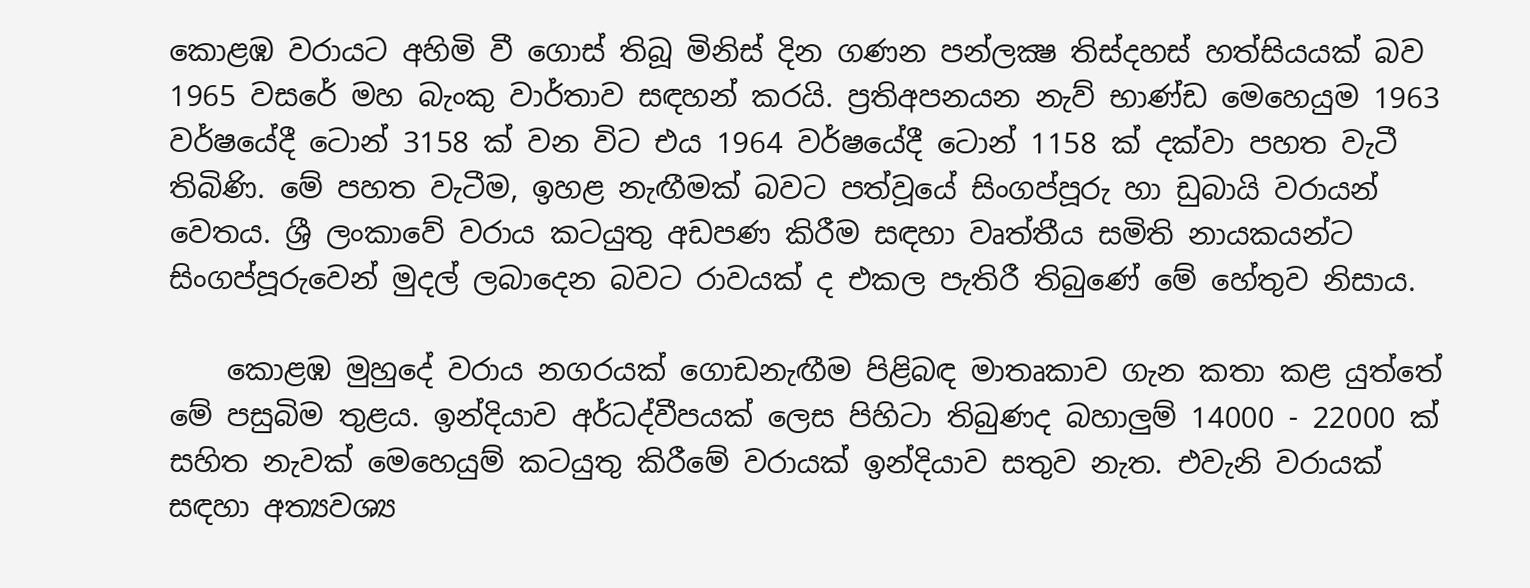කොළඹ වරායට අහිමි වී ගොස්‌ තිබූ මිනිස්‌ දින ගණන පන්ලක්‍ෂ තිස්‌දහස්‌ හත්සියයක්‌ බව 1965 වසරේ මහ බැංකු වාර්තාව සඳහන් කරයි. ප්‍රතිඅපනයන නැව් භාණ්‌ඩ මෙහෙයුම 1963 වර්ෂයේදී ටොන් 3158 ක්‌ වන විට එය 1964 වර්ෂයේදී ටොන් 1158 ක්‌ දක්‌වා පහත වැටී තිබිණි. මේ පහත වැටීම, ඉහළ නැඟීමක්‌ බවට පත්වූයේ සිංගප්පූරු හා ඩුබායි වරායන් වෙතය. ශ්‍රී ලංකාවේ වරාය කටයුතු අඩපණ කිරීම සඳහා වෘත්තීය සමිති නායකයන්ට සිංගප්පූරුවෙන් මුදල් ලබාදෙන බවට රාවයක්‌ ද එකල පැතිරී තිබුණේ මේ හේතුව නිසාය.

    කොළඹ මුහුදේ වරාය නගරයක්‌ ගොඩනැඟීම පිළිබඳ මාතෘකාව ගැන කතා කළ යුත්තේ මේ පසුබිම තුළය. ඉන්දියාව අර්ධද්වීපයක්‌ ලෙස පිහිටා තිබුණද බහාලුම් 14000 - 22000 ක්‌ සහිත නැවක්‌ මෙහෙයුම් කටයුතු කිරීමේ වරායක්‌ ඉන්දියාව සතුව නැත. එවැනි වරායක්‌ සඳහා අත්‍යවශ්‍ය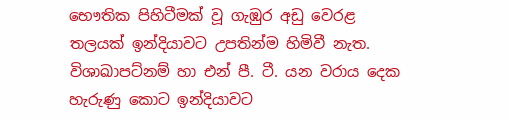භෞතික පිහිටීමක්‌ වූ ගැඹුර අඩු වෙරළ තලයක්‌ ඉන්දියාවට උපතින්ම හිමිවී නැත. විශාඛාපට්‌නම් හා එන් පී. ටී. යන වරාය දෙක හැරුණු කොට ඉන්දියාවට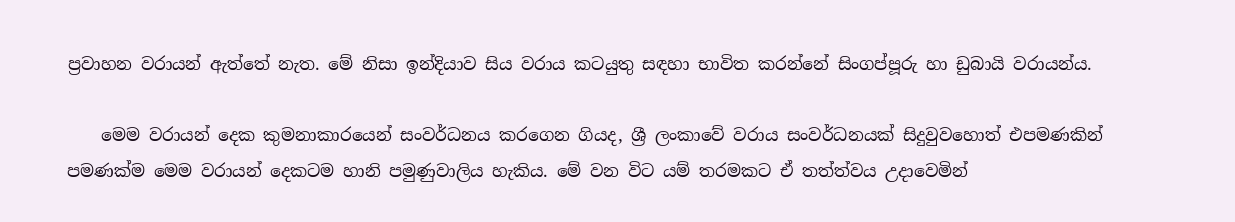ප්‍රවාහන වරායන් ඇත්තේ නැත. මේ නිසා ඉන්දියාව සිය වරාය කටයුතු සඳහා භාවිත කරන්නේ සිංගප්පූරු හා ඩුබායි වරායන්ය.

    මෙම වරායන් දෙක කුමනාකාරයෙන් සංවර්ධනය කරගෙන ගියද, ශ්‍රී ලංකාවේ වරාය සංවර්ධනයක්‌ සිදුවුවහොත් එපමණකින් පමණක්‌ම මෙම වරායන් දෙකටම හානි පමුණුවාලිය හැකිය. මේ වන විට යම් තරමකට ඒ තත්ත්වය උදාවෙමින්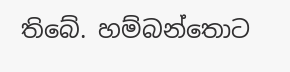තිබේ. හම්බන්තොට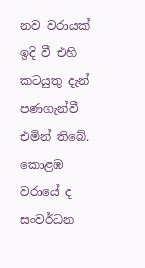නව වරායක්‌ ඉදි වී එහි කටයුතු දැන් පණගැන්වී එමින් තිබේ. කොළඹ වරායේ ද සංවර්ධන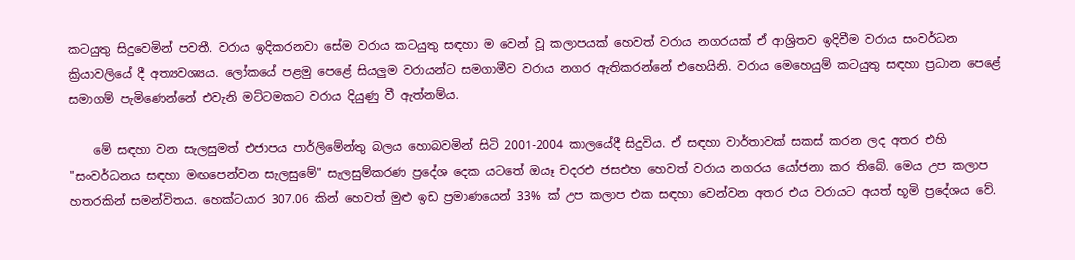කටයුතු සිදුවෙමින් පවතී. වරාය ඉදිකරනවා සේම වරාය කටයුතු සඳහා ම වෙන් වූ කලාපයක්‌ හෙවත් වරාය නගරයක්‌ ඒ ආශ්‍රිතව ඉදිවීම වරාය සංවර්ධන ක්‍රියාවලියේ දී අත්‍යවශ්‍යය. ලෝකයේ පළමු පෙළේ සියලුම වරායන්ට සමගාමීව වරාය නගර ඇතිකරන්නේ එහෙයිනි. වරාය මෙහෙයුම් කටයුතු සඳහා ප්‍රධාන පෙළේ සමාගම් පැමිණෙන්නේ එවැනි මට්‌ටමකට වරාය දියුණු වී ඇත්නම්ය.

    මේ සඳහා වන සැලසුමත් එජාපය පාර්ලිමේන්තු බලය හොබවමින් සිටි 2001-2004 කාලයේදී සිදුවිය. ඒ සඳහා වාර්තාවක්‌ සකස්‌ කරන ලද අතර එහි "සංවර්ධනය සඳහා මඟපෙන්වන සැලසුමේ" සැලසුම්කරණ ප්‍රදේශ දෙක යටතේ ඔයෑ චදරඑ ජසඑහ හෙවත් වරාය නගරය යෝජනා කර තිබේ. මෙය උප කලාප හතරකින් සමන්විතය. හෙක්‌ටයාර 307.06 කින් හෙවත් මුළු ඉඩ ප්‍රමාණයෙන් 33% ක්‌ උප කලාප එක සඳහා වෙන්වන අතර එය වරායට අයත් භූමි ප්‍රදේශය වේ.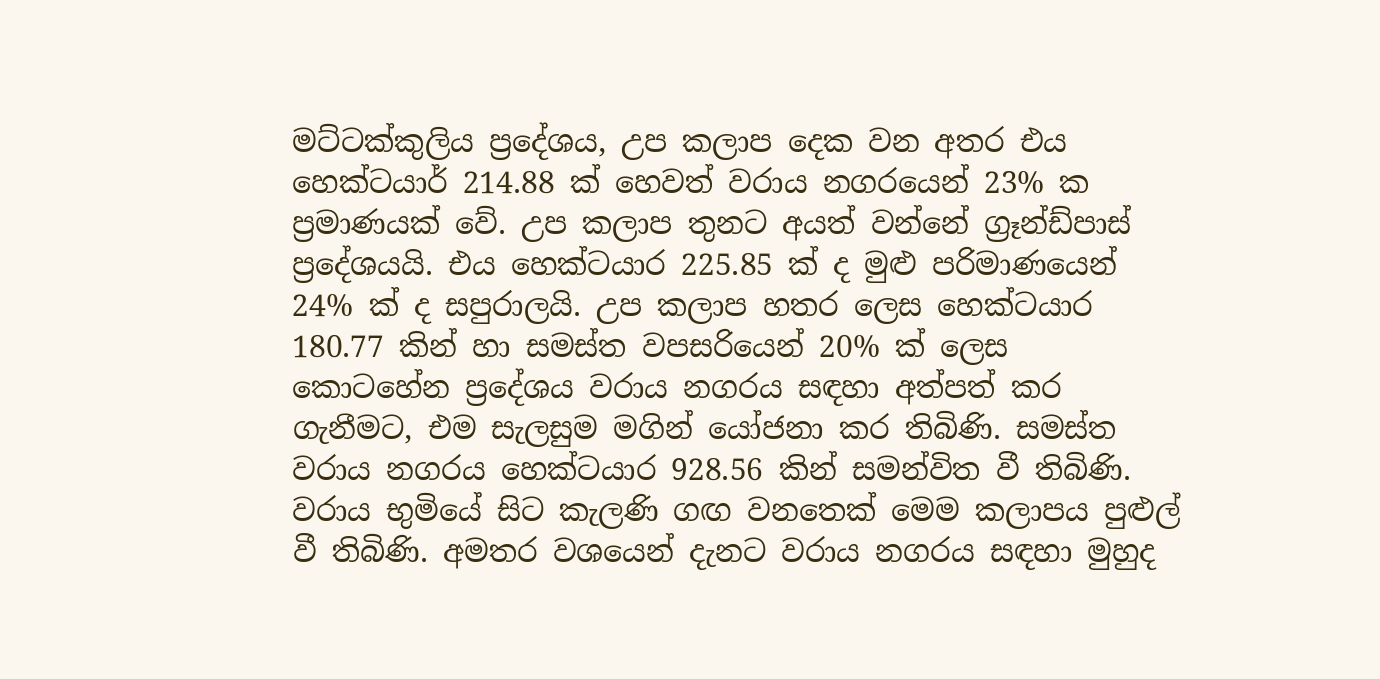මට්‌ටක්‌කුලිය ප්‍රදේශය, උප කලාප දෙක වන අතර එය හෙක්‌ටයාර් 214.88 ක්‌ හෙවත් වරාය නගරයෙන් 23% ක ප්‍රමාණයක්‌ වේ. උප කලාප තුනට අයත් වන්නේ ග්‍රෑන්ඩ්පාස්‌ ප්‍රදේශයයි. එය හෙක්‌ටයාර 225.85 ක්‌ ද මුළු පරිමාණයෙන් 24% ක්‌ ද සපුරාලයි. උප කලාප හතර ලෙස හෙක්‌ටයාර 180.77 කින් හා සමස්‌ත වපසරියෙන් 20% ක්‌ ලෙස කොටහේන ප්‍රදේශය වරාය නගරය සඳහා අත්පත් කර ගැනීමට, එම සැලසුම මගින් යෝජනා කර තිබිණි. සමස්‌ත වරාය නගරය හෙක්‌ටයාර 928.56 කින් සමන්විත වී තිබිණි. වරාය භුමියේ සිට කැලණි ගඟ වනතෙක්‌ මෙම කලාපය පුළුල් වී තිබිණි. අමතර වශයෙන් දැනට වරාය නගරය සඳහා මුහුද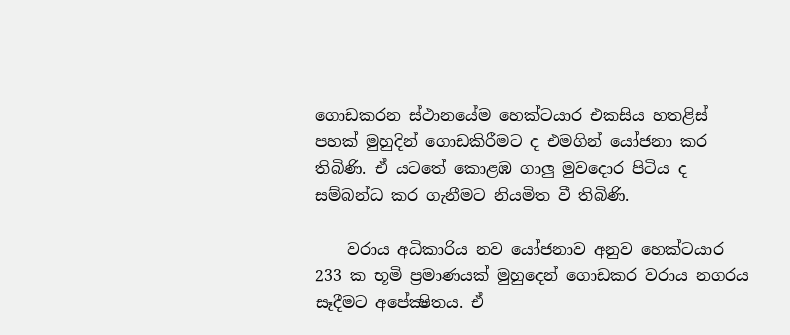ගොඩකරන ස්‌ථානයේම හෙක්‌ටයාර එකසිය හතළිස්‌ පහක්‌ මුහුදින් ගොඩකිරීමට ද එමගින් යෝජනා කර තිබිණි. ඒ යටතේ කොළඹ ගාලු මුවදොර පිටිය ද සම්බන්ධ කර ගැනීමට නියමිත වී තිබිණි.

    වරාය අධිකාරිය නව යෝජනාව අනුව හෙක්‌ටයාර 233 ක භූමි ප්‍රමාණයක්‌ මුහුදෙන් ගොඩකර වරාය නගරය සෑදීමට අපේක්‍ෂිතය. ඒ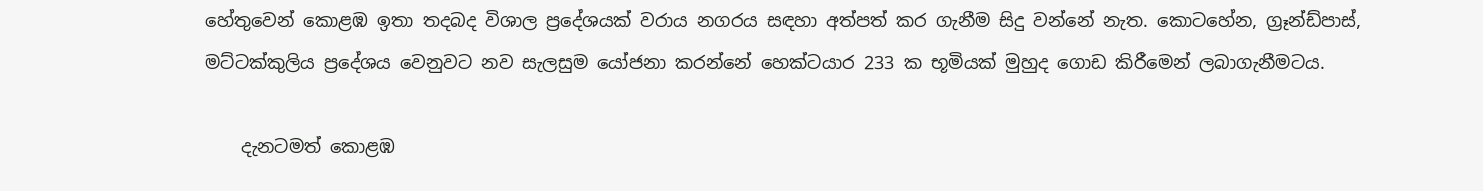හේතුවෙන් කොළඹ ඉතා තදබද විශාල ප්‍රදේශයක්‌ වරාය නගරය සඳහා අත්පත් කර ගැනීම සිදු වන්නේ නැත. කොටහේන, ග්‍රෑන්ඩ්පාස්‌, මට්‌ටක්‌කුලිය ප්‍රදේශය වෙනුවට නව සැලසුම යෝජනා කරන්නේ හෙක්‌ටයාර 233 ක භූමියක්‌ මුහුද ගොඩ කිරීමෙන් ලබාගැනීමටය.

    දැනටමත් කොළඹ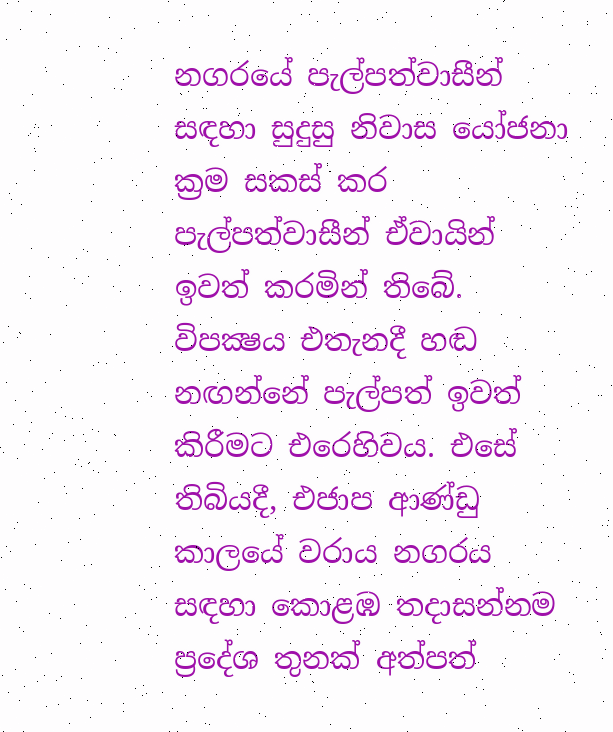නගරයේ පැල්පත්වාසීන් සඳහා සුදුසු නිවාස යෝජනා ක්‍රම සකස්‌ කර පැල්පත්වාසීන් ඒවායින් ඉවත් කරමින් තිබේ. විපක්‍ෂය එතැනදී හඬ නඟන්නේ පැල්පත් ඉවත් කිරීමට එරෙහිවය. එසේ තිබියදී, එජාප ආණ්‌ඩු කාලයේ වරාය නගරය සඳහා කොළඹ තදාසන්නම ප්‍රදේශ තුනක්‌ අත්පත්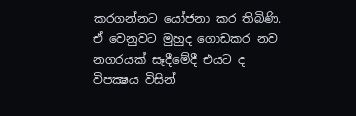කරගන්නට යෝජනා කර තිබිණි. ඒ වෙනුවට මුහුද ගොඩකර නව නගරයක්‌ සෑදීමේදී එයට ද විපක්‍ෂය විසින්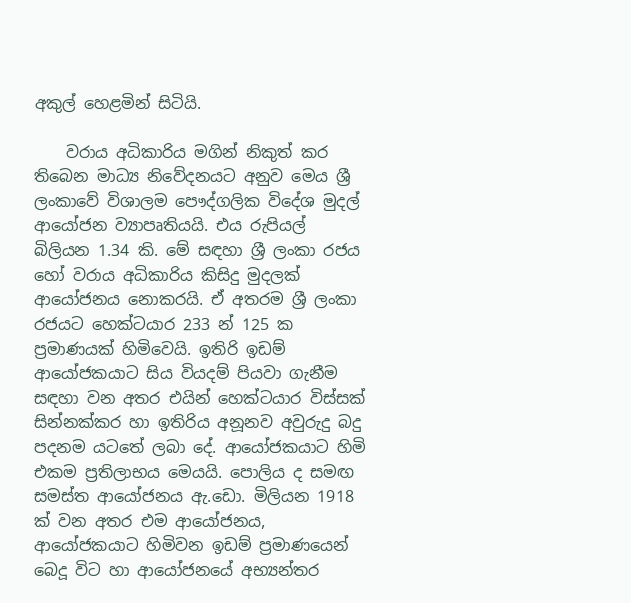අකුල් හෙළමින් සිටියි.

    වරාය අධිකාරිය මගින් නිකුත් කර තිබෙන මාධ්‍ය නිවේදනයට අනුව මෙය ශ්‍රී ලංකාවේ විශාලම පෞද්ගලික විදේශ මුදල් ආයෝජන ව්‍යාපෘතියයි. එය රුපියල් බිලියන 1.34 කි. මේ සඳහා ශ්‍රී ලංකා රජය හෝ වරාය අධිකාරිය කිසිදු මුදලක්‌ ආයෝජනය නොකරයි. ඒ අතරම ශ්‍රී ලංකා රජයට හෙක්‌ටයාර 233 න් 125 ක ප්‍රමාණයක්‌ හිමිවෙයි. ඉතිරි ඉඩම් ආයෝජකයාට සිය වියදම් පියවා ගැනීම සඳහා වන අතර එයින් හෙක්‌ටයාර විස්‌සක්‌ සින්නක්‌කර හා ඉතිරිය අනූනව අවුරුදු බදු පදනම යටතේ ලබා දේ. ආයෝජකයාට හිමි එකම ප්‍රතිලාභය මෙයයි. පොලිය ද සමඟ සමස්‌ත ආයෝජනය ඇ.ඩො. මිලියන 1918 ක්‌ වන අතර එම ආයෝජනය, ආයෝජකයාට හිමිවන ඉඩම් ප්‍රමාණයෙන් බෙදූ විට හා ආයෝජනයේ අභ්‍යන්තර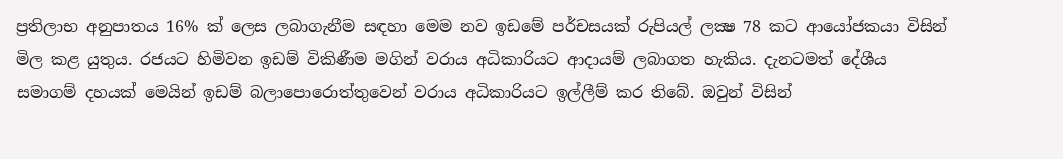ප්‍රතිලාභ අනුපාතය 16% ක්‌ ලෙස ලබාගැනීම සඳහා මෙම නව ඉඩමේ පර්චසයක්‌ රුපියල් ලක්‍ෂ 78 කට ආයෝජකයා විසින් මිල කළ යුතුය. රජයට හිමිවන ඉඩම් විකිණීම මගින් වරාය අධිකාරියට ආදායම් ලබාගත හැකිය. දැනටමත් දේශීය සමාගම් දහයක්‌ මෙයින් ඉඩම් බලාපොරොත්තුවෙන් වරාය අධිකාරියට ඉල්ලීම් කර තිබේ. ඔවුන් විසින්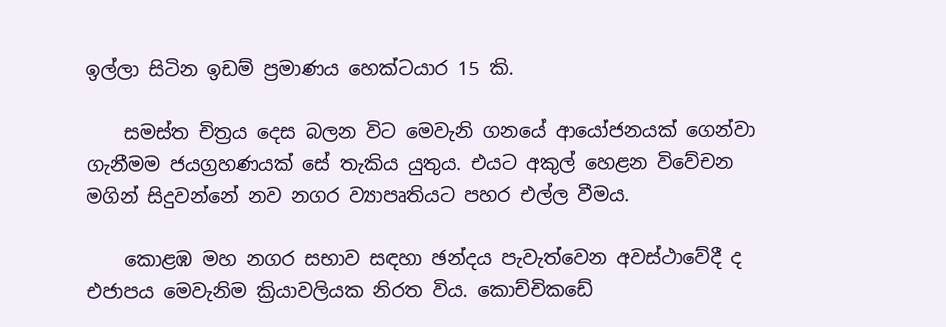ඉල්ලා සිටින ඉඩම් ප්‍රමාණය හෙක්‌ටයාර 15 කි.

    සමස්‌ත චිත්‍රය දෙස බලන විට මෙවැනි ගනයේ ආයෝජනයක්‌ ගෙන්වා ගැනීමම ජයග්‍රහණයක්‌ සේ තැකිය යුතුය. එයට අකුල් හෙළන විවේචන මගින් සිදුවන්නේ නව නගර ව්‍යාපෘතියට පහර එල්ල වීමය.

    කොළඹ මහ නගර සභාව සඳහා ඡන්දය පැවැත්වෙන අවස්‌ථාවේදී ද එජාපය මෙවැනිම ක්‍රියාවලියක නිරත විය. කොච්චිකඩේ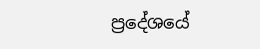ප්‍රදේශයේ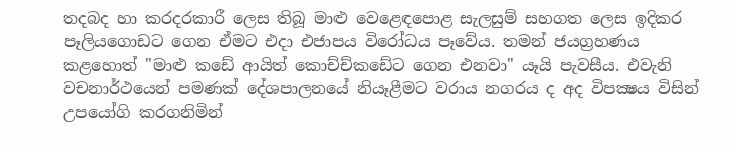තදබද හා කරදරකාරී ලෙස තිබූ මාළු වෙළෙඳපොළ සැලසුම් සහගත ලෙස ඉදිකර පෑලියගොඩට ගෙන ඒමට එදා එජාපය විරෝධය පෑවේය. තමන් ජයග්‍රහණය කළහොත් "මාළු කඩේ ආයිත් කොච්ච්කඩේට ගෙන එනවා" යෑයි පැවසීය. එවැනි වචනාර්ථයෙන් පමණක්‌ දේශපාලනයේ නියෑළීමට වරාය නගරය ද අද විපක්‍ෂය විසින් උපයෝගි කරගනිමින්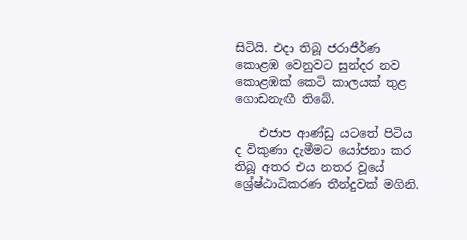සිටියි. එදා තිබූ ජරාජීර්ණ කොළඹ වෙනුවට සුන්දර නව කොළඹක්‌ කෙටි කාලයක්‌ තුළ ගොඩනැඟී තිබේ.

    එජාප ආණ්‌ඩු යටතේ පිටිය ද විකුණා දැමීමට යෝජනා කර තිබූ අතර එය නතර වූයේ ශ්‍රේෂ්ඨාධිකරණ තීන්දුවක්‌ මගිනි.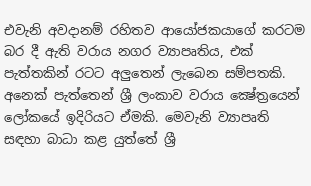එවැනි අවදානම් රහිතව ආයෝජකයාගේ කරටම බර දී ඇති වරාය නගර ව්‍යාපෘතිය, එක්‌ පැත්තකින් රටට අලුතෙන් ලැබෙන සම්පතකි. අනෙක්‌ පැත්තෙන් ශ්‍රී ලංකාව වරාය ක්‍ෂේත්‍රයෙන් ලෝකයේ ඉදිරියට ඒමකි. මෙවැනි ව්‍යාපෘති සඳහා බාධා කළ යුත්තේ ශ්‍රී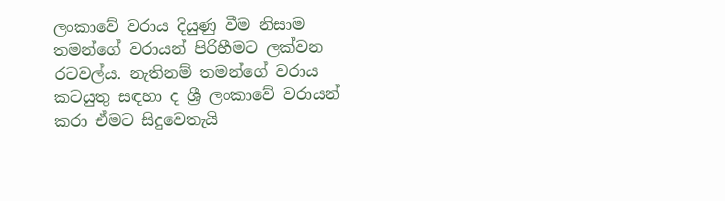ලංකාවේ වරාය දියුණු වීම නිසාම තමන්ගේ වරායන් පිරිහීමට ලක්‌වන රටවල්ය. නැතිනම් තමන්ගේ වරාය කටයුතු සඳහා ද ශ්‍රී ලංකාවේ වරායන් කරා ඒමට සිදුවෙතැයි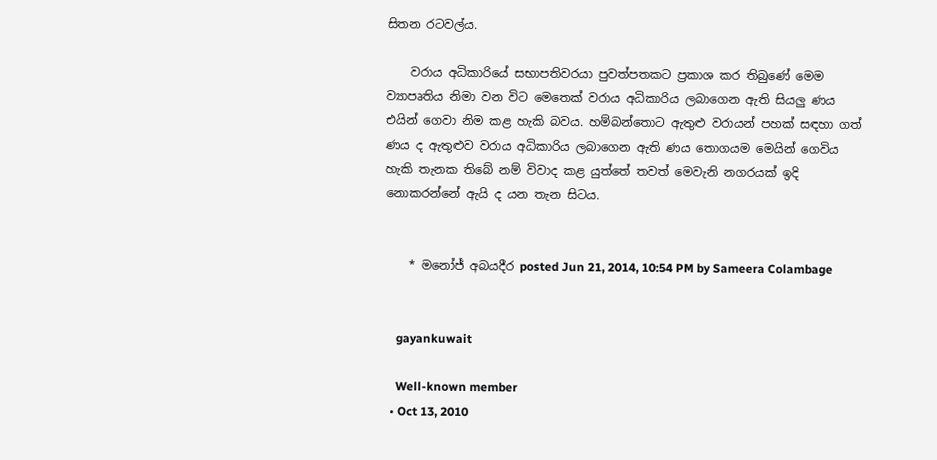සිතන රටවල්ය.

    වරාය අධිකාරියේ සභාපතිවරයා පුවත්පතකට ප්‍රකාශ කර තිබුණේ මෙම ව්‍යාපෘතිය නිමා වන විට මෙතෙක්‌ වරාය අධිකාරිය ලබාගෙන ඇති සියලු ණය එයින් ගෙවා නිම කළ හැකි බවය. හම්බන්තොට ඇතුළු වරායන් පහක්‌ සඳහා ගත් ණය ද ඇතුළුව වරාය අධිකාරිය ලබාගෙන ඇති ණය තොගයම මෙයින් ගෙවිය හැකි තැනක තිබේ නම් විවාද කළ යුත්තේ තවත් මෙවැනි නගරයක්‌ ඉදි නොකරන්නේ ඇයි ද යන තැන සිටය.


    * මනෝජ් අබයදීර posted Jun 21, 2014, 10:54 PM by Sameera Colambage


    gayankuwait

    Well-known member
  • Oct 13, 2010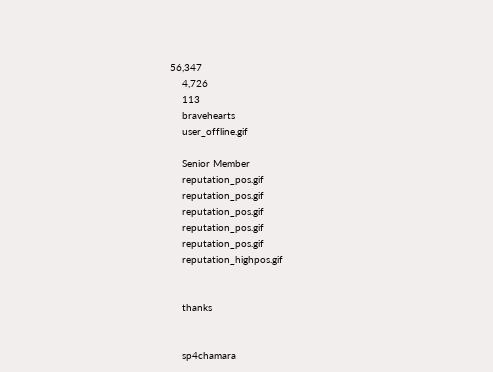56,347
    4,726
    113
    bravehearts
    user_offline.gif

    Senior Member
    reputation_pos.gif
    reputation_pos.gif
    reputation_pos.gif
    reputation_pos.gif
    reputation_pos.gif
    reputation_highpos.gif


    thanks


    sp4chamara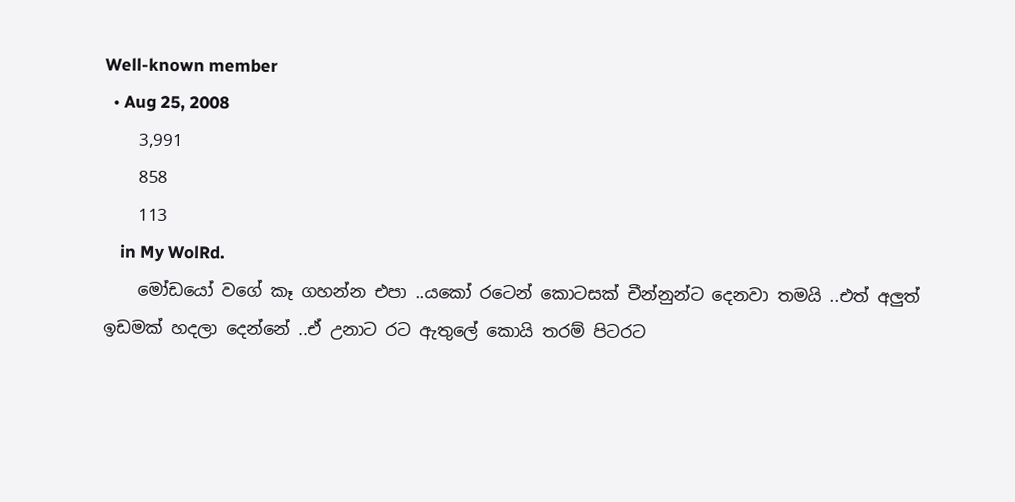Well-known member
  • Aug 25, 2008
    3,991
    858
    113
    in My WolRd.
    මෝඩයෝ වගේ කෑ ගහන්න එපා ..යකෝ රටෙන් කොටසක් චීන්නුන්ට දෙනවා තමයි ..එත් අලුත් ඉඩමක් හදලා දෙන්නේ ..ඒ උනාට රට ඇතුලේ කොයි තරම් පිටරට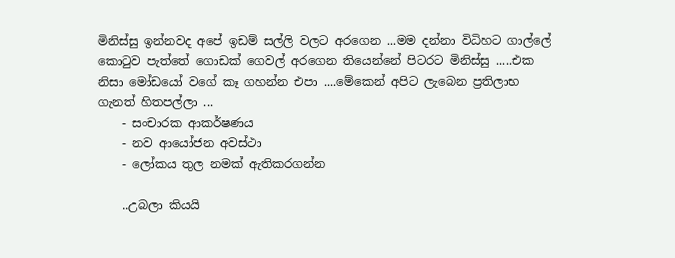මිනිස්සු ඉන්නවද අපේ ඉඩම් සල්ලි වලට අරගෙන ...මම දන්නා විධිහට ගාල්ලේ කොටුව පැත්තේ ගොඩක් ගෙවල් අරගෙන තියෙන්නේ පිටරට මිනිස්සු .....එක නිසා මෝඩයෝ වගේ කෑ ගහන්න එපා ....මේකෙන් අපිට ලැබෙන ප්‍රතිලාභ ගැනත් හිතපල්ලා ...
    - සංචාරක ආකර්ෂණය
    - නව ආයෝජන අවස්ථා
    - ලෝකය තුල නමක් ඇතිකරගන්න

    ..උබලා කියයි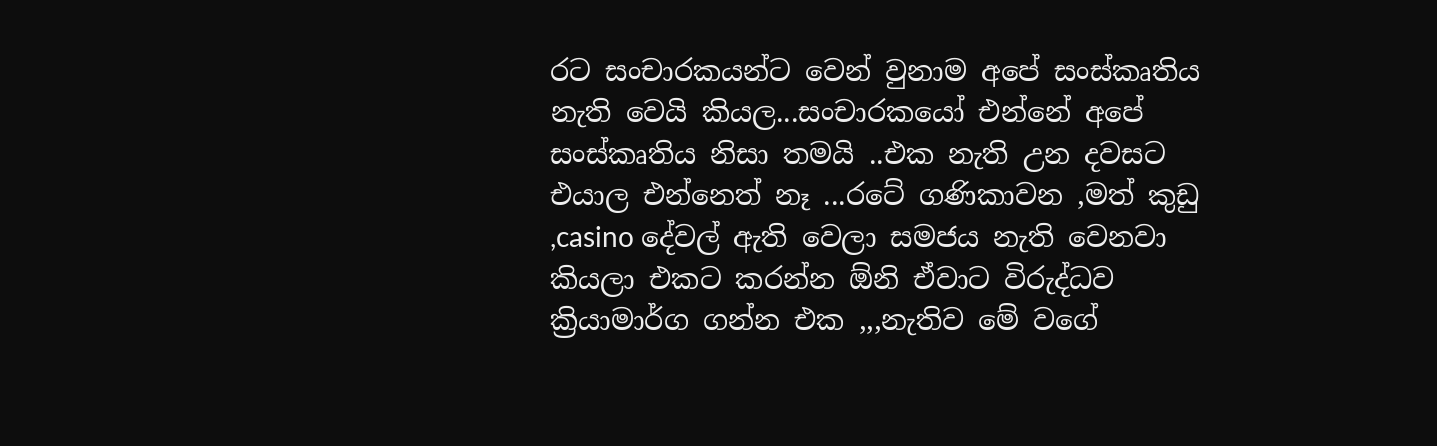රට සංචාරකයන්ට වෙන් වුනාම අපේ සංස්කෘතිය නැති වෙයි කියල...සංචාරකයෝ එන්නේ අපේ සංස්කෘතිය නිසා තමයි ..එක නැති උන දවසට එයාල එන්නෙත් නෑ ...රටේ ගණිකාවන ,මත් කුඩු ,casino දේවල් ඇති වෙලා සමජය නැති වෙනවා කියලා එකට කරන්න ඕනි ඒවාට විරුද්ධව ක්‍රියාමාර්ග ගන්න එක ,,,නැතිව මේ වගේ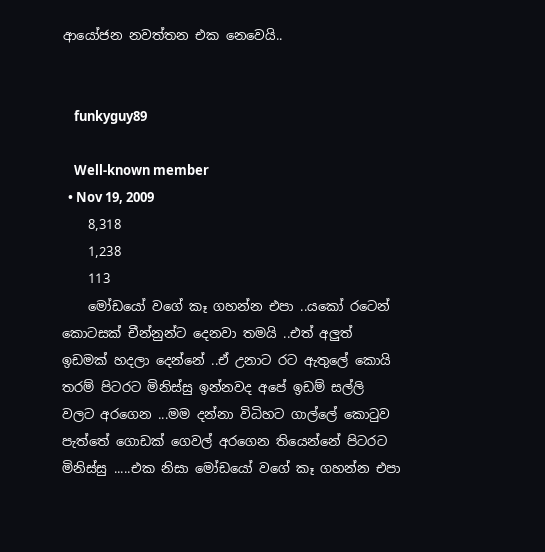ආයෝජන නවත්තන එක නෙවෙයි..


    funkyguy89

    Well-known member
  • Nov 19, 2009
    8,318
    1,238
    113
    මෝඩයෝ වගේ කෑ ගහන්න එපා ..යකෝ රටෙන් කොටසක් චීන්නුන්ට දෙනවා තමයි ..එත් අලුත් ඉඩමක් හදලා දෙන්නේ ..ඒ උනාට රට ඇතුලේ කොයි තරම් පිටරට මිනිස්සු ඉන්නවද අපේ ඉඩම් සල්ලි වලට අරගෙන ...මම දන්නා විධිහට ගාල්ලේ කොටුව පැත්තේ ගොඩක් ගෙවල් අරගෙන තියෙන්නේ පිටරට මිනිස්සු .....එක නිසා මෝඩයෝ වගේ කෑ ගහන්න එපා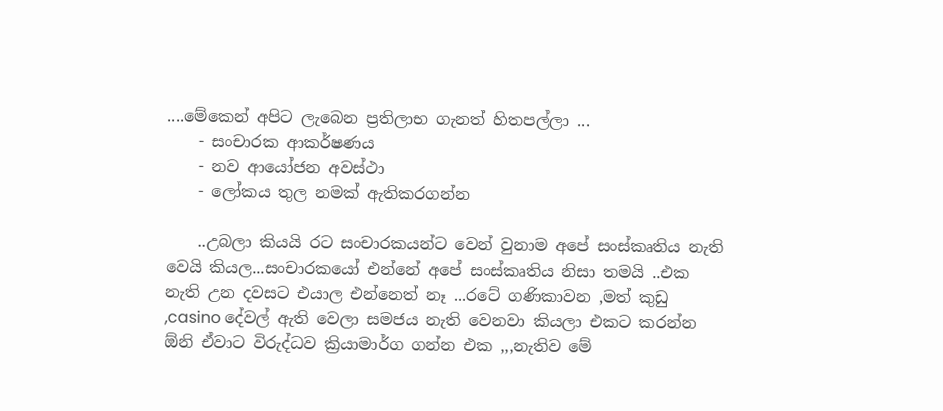....මේකෙන් අපිට ලැබෙන ප්‍රතිලාභ ගැනත් හිතපල්ලා ...
    - සංචාරක ආකර්ෂණය
    - නව ආයෝජන අවස්ථා
    - ලෝකය තුල නමක් ඇතිකරගන්න

    ..උබලා කියයි රට සංචාරකයන්ට වෙන් වුනාම අපේ සංස්කෘතිය නැති වෙයි කියල...සංචාරකයෝ එන්නේ අපේ සංස්කෘතිය නිසා තමයි ..එක නැති උන දවසට එයාල එන්නෙත් නෑ ...රටේ ගණිකාවන ,මත් කුඩු ,casino දේවල් ඇති වෙලා සමජය නැති වෙනවා කියලා එකට කරන්න ඕනි ඒවාට විරුද්ධව ක්‍රියාමාර්ග ගන්න එක ,,,නැතිව මේ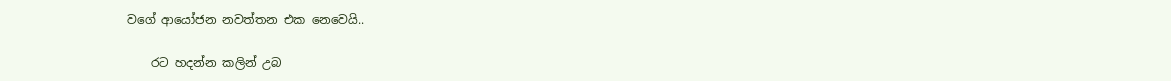වගේ ආයෝජන නවත්තන එක නෙවෙයි..

    රට හදන්න කලින් උබ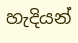හැදියන්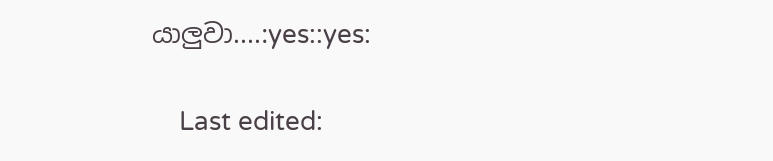යාලුවා....:yes::yes:

    Last edited: